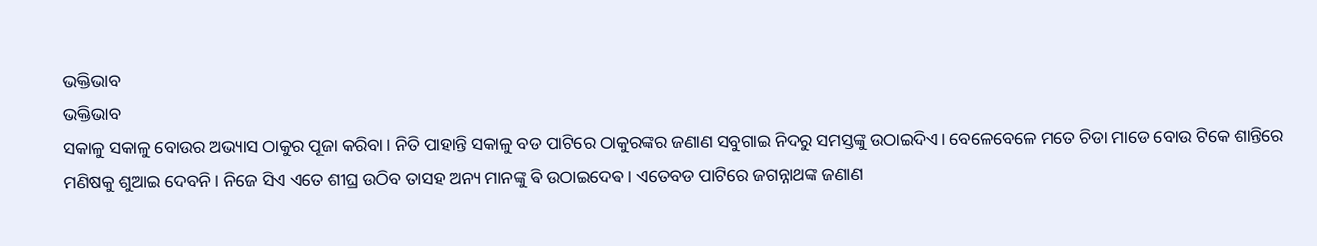ଭକ୍ତିଭାବ
ଭକ୍ତିଭାବ
ସକାଳୁ ସକାଳୁ ବୋଉର ଅଭ୍ୟାସ ଠାକୁର ପୂଜା କରିବା। ନିତି ପାହାନ୍ତି ସକାଳୁ ବଡ ପାଟିରେ ଠାକୁରଙ୍କର ଜଣାଣ ସବୁଗାଇ ନିଦରୁ ସମସ୍ତଙ୍କୁ ଉଠାଇଦିଏ। ବେଳେବେଳେ ମତେ ଚିଡା ମାଡେ ବୋଉ ଟିକେ ଶାନ୍ତିରେ ମଣିଷକୁ ଶୁଆଇ ଦେବନି। ନିଜେ ସିଏ ଏତେ ଶୀଘ୍ର ଉଠିବ ତାସହ ଅନ୍ୟ ମାନଙ୍କୁ ଵି ଉଠାଇଦେଵ। ଏତେବଡ ପାଟିରେ ଜଗନ୍ନାଥଙ୍କ ଜଣାଣ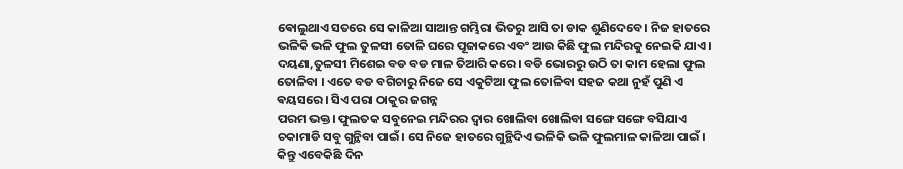ଵୋଲୁଥାଏ ସତରେ ସେ କାଳିଆ ସାଆନ୍ତ ଗମ୍ଭିରା ଭିତରୁ ଆସି ତା ଡାକ ଶୁଣିଦେବେ। ନିଜ ହାତରେ ଭଳିକି ଭଳି ଫୁଲ ତୁଳସୀ ତୋଳି ଘରେ ପୂଜାକରେ ଏବଂ ଆଉ କିଛି ଫୁଲ ମନ୍ଦିରକୁ ନେଇକି ଯାଏ। ଦୟଣା,ତୁଳସୀ ମିଶେଇ ବଡ ବଡ ମାଳ ତିଆରି କରେ। ବଡି ଭୋରରୁ ଉଠି ତା କାମ ହେଲା ଫୁଲ ତୋଳିବା । ଏତେ ବଡ ବଗିଚାରୁ ନିଜେ ସେ ଏକୁଟିଆ ଫୁଲ ତୋଳିବା ସହଜ କଥା ନୁହଁ ପୁଣି ଏ ଵୟସରେ। ସିଏ ପରା ଠାକୁର ଜଗନ୍ନ
ପରମ ଭକ୍ତ। ଫୁଲତକ ସବୁନେଇ ମନ୍ଦିରର ଦ୍ବାର ଖୋଲିବା ଖୋଲିବା ସଙ୍ଗେ ସଙ୍ଗେ ବସିଯାଏ ଚକାମାଡି ସବୁ ଗୁନ୍ଥିବା ପାଇଁ। ସେ ନିଜେ ହାତରେ ଗୁନ୍ଥିଦିଏ ଭଳିକି ଭଳି ଫୁଲମାଳ କାଳିଆ ପାଇଁ । କିନ୍ତୁ ଏବେକିଛି ଦିନ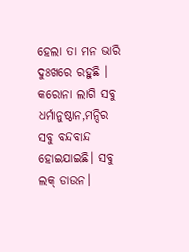ହେଲା ତା ମନ ଭାରି ଦୁଃଖରେ ରହୁଛି । କରୋନା ଲାଗି ସବୁ ଧର୍ମାନୁଷ୍ଠାନ,ମନ୍ଦିର ସବୁ ବନ୍ଦବାନ୍ଦ ହୋଇଯାଇଛି। ସବୁ ଲକ୍ ଡାଉନ।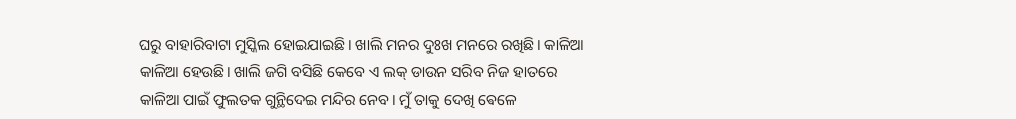ଘରୁ ବାହାରିବାଟା ମୁସ୍କିଲ ହୋଇଯାଇଛି। ଖାଲି ମନର ଦୁଃଖ ମନରେ ରଖିଛି। କାଳିଆ କାଳିଆ ହେଉଛି। ଖାଲି ଜଗି ବସିଛି କେବେ ଏ ଲକ୍ ଡାଉନ ସରିବ ନିଜ ହାତରେ କାଳିଆ ପାଇଁ ଫୁଲତକ ଗୁନ୍ଥିଦେଇ ମନ୍ଦିର ନେବ। ମୁଁ ତାକୁ ଦେଖି ଵେଳେ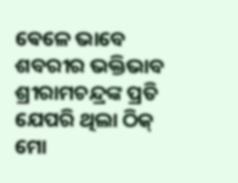ଵେଳେ ଭାବେ ଶବରୀର ଭକ୍ତିଭାବ ଶ୍ରୀରାମଚନ୍ଦ୍ରଙ୍କ ପ୍ରତି ଯେପରି ଥିଲା ଠିକ୍ ମୋ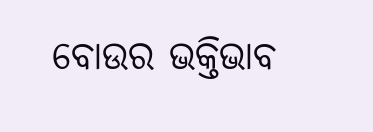ବୋଉର ଭକ୍ତିଭାବ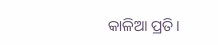କାଳିଆ ପ୍ରତି।